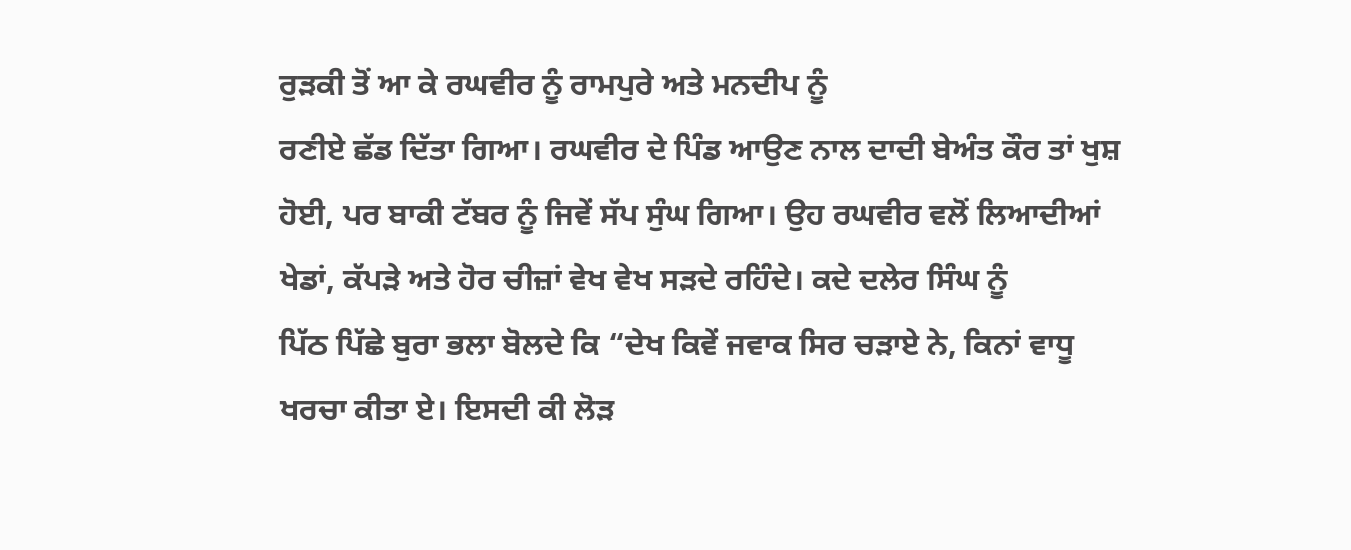ਰੁੜਕੀ ਤੋਂ ਆ ਕੇ ਰਘਵੀਰ ਨੂੰ ਰਾਮਪੁਰੇ ਅਤੇ ਮਨਦੀਪ ਨੂੰ
ਰਣੀਏ ਛੱਡ ਦਿੱਤਾ ਗਿਆ। ਰਘਵੀਰ ਦੇ ਪਿੰਡ ਆਉਣ ਨਾਲ ਦਾਦੀ ਬੇਅੰਤ ਕੌਰ ਤਾਂ ਖੁਸ਼
ਹੋਈ, ਪਰ ਬਾਕੀ ਟੱਬਰ ਨੂੰ ਜਿਵੇਂ ਸੱਪ ਸੁੰਘ ਗਿਆ। ਉਹ ਰਘਵੀਰ ਵਲੋਂ ਲਿਆਦੀਆਂ
ਖੇਡਾਂ, ਕੱਪੜੇ ਅਤੇ ਹੋਰ ਚੀਜ਼ਾਂ ਵੇਖ ਵੇਖ ਸੜਦੇ ਰਹਿੰਦੇ। ਕਦੇ ਦਲੇਰ ਸਿੰਘ ਨੂੰ
ਪਿੱਠ ਪਿੱਛੇ ਬੁਰਾ ਭਲਾ ਬੋਲਦੇ ਕਿ “ਦੇਖ ਕਿਵੇਂ ਜਵਾਕ ਸਿਰ ਚੜਾਏ ਨੇ, ਕਿਨਾਂ ਵਾਧੂ
ਖਰਚਾ ਕੀਤਾ ਏ। ਇਸਦੀ ਕੀ ਲੋੜ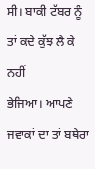ਸੀ। ਬਾਕੀ ਟੱਬਰ ਨੂੰ ਤਾਂ ਕਦੇ ਕੁੱਝ ਲੈ ਕੇ ਨਹੀਂ
ਭੇਜਿਆ। ਆਪਣੇ ਜਵਾਕਾਂ ਦਾ ਤਾਂ ਬਥੇਰਾ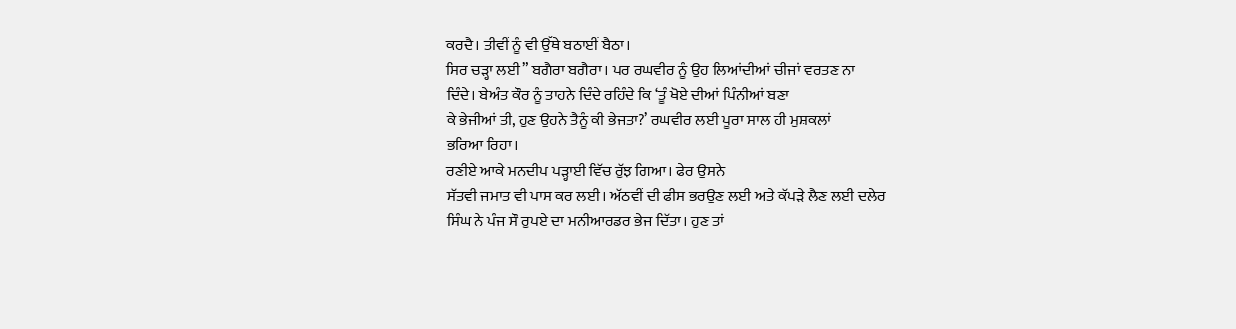ਕਰਦੈ। ਤੀਵੀਂ ਨੂੰ ਵੀ ਉੱਥੇ ਬਠਾਈਂ ਬੈਠਾ।
ਸਿਰ ਚੜ੍ਹਾ ਲਈ” ਬਗੈਰਾ ਬਗੈਰਾ। ਪਰ ਰਘਵੀਰ ਨੂੰ ਉਹ ਲਿਆਂਦੀਆਂ ਚੀਜਾਂ ਵਰਤਣ ਨਾ
ਦਿੰਦੇ। ਬੇਅੰਤ ਕੌਰ ਨੂੰ ਤਾਹਨੇ ਦਿੰਦੇ ਰਹਿੰਦੇ ਕਿ ‘ਤੂੰ ਖੋਏ ਦੀਆਂ ਪਿੰਨੀਆਂ ਬਣਾ
ਕੇ ਭੇਜੀਆਂ ਤੀ, ਹੁਣ ਉਹਨੇ ਤੈਨੂੰ ਕੀ ਭੇਜਤਾ?’ ਰਘਵੀਰ ਲਈ ਪੂਰਾ ਸਾਲ ਹੀ ਮੁਸ਼ਕਲਾਂ
ਭਰਿਆ ਰਿਹਾ।
ਰਣੀਏ ਆਕੇ ਮਨਦੀਪ ਪੜ੍ਹਾਈ ਵਿੱਚ ਰੁੱਝ ਗਿਆ। ਫੇਰ ਉਸਨੇ
ਸੱਤਵੀ ਜਮਾਤ ਵੀ ਪਾਸ ਕਰ ਲਈ। ਅੱਠਵੀਂ ਦੀ ਫੀਸ ਭਰਉਣ ਲਈ ਅਤੇ ਕੱਪੜੇ ਲੈਣ ਲਈ ਦਲੇਰ
ਸਿੰਘ ਨੇ ਪੰਜ ਸੌ ਰੁਪਏ ਦਾ ਮਨੀਆਰਡਰ ਭੇਜ ਦਿੱਤਾ। ਹੁਣ ਤਾਂ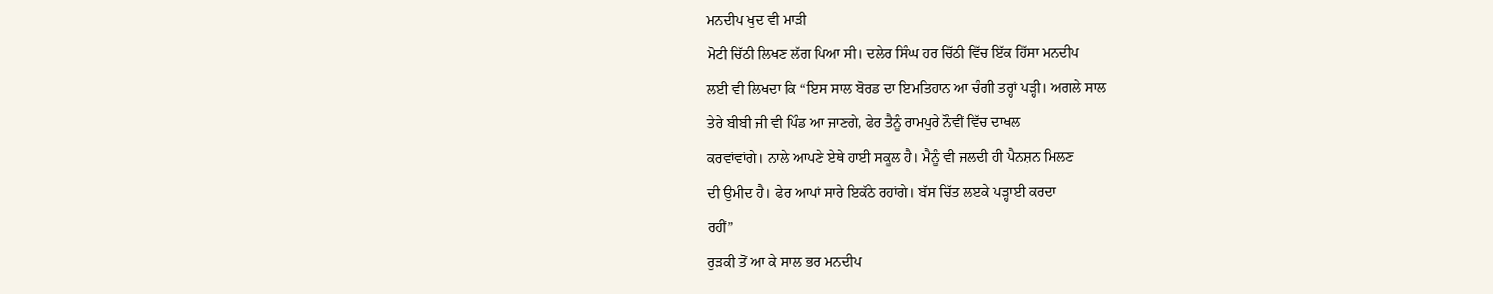ਮਨਦੀਪ ਖੁਦ ਵੀ ਮਾੜੀ
ਮੋਟੀ ਚਿੱਠੀ ਲਿਖਣ ਲੱਗ ਪਿਆ ਸੀ। ਦਲੇਰ ਸਿੰਘ ਹਰ ਚਿੱਠੀ ਵਿੱਚ ਇੱਕ ਹਿੱਸਾ ਮਨਦੀਪ
ਲਈ ਵੀ ਲਿਖਦਾ ਕਿ “ਇਸ ਸਾਲ ਬੋਰਡ ਦਾ ਇਮਤਿਹਾਨ ਆ ਚੰਗੀ ਤਰ੍ਹਾਂ ਪੜ੍ਹੀ। ਅਗਲੇ ਸਾਲ
ਤੇਰੇ ਬੀਬੀ ਜੀ ਵੀ ਪਿੰਡ ਆ ਜਾਣਗੇ, ਫੇਰ ਤੈਨੂੰ ਰਾਮਪੁਰੇ ਨੌਵੀਂ ਵਿੱਚ ਦਾਖਲ
ਕਰਵਾਂਵਾਂਗੇ। ਨਾਲੇ ਆਪਣੇ ਏਥੇ ਹਾਈ ਸਕੂਲ ਹੈ। ਮੈਨੂੰ ਵੀ ਜਲਦੀ ਹੀ ਪੈਨਸ਼ਨ ਮਿਲਣ
ਦੀ ਉਮੀਦ ਹੈ। ਫੇਰ ਆਪਾਂ ਸਾਰੇ ਇਕੱਠੇ ਰਹਾਂਗੇ। ਬੱਸ ਚਿੱਤ ਲੲਕੇ ਪੜ੍ਹਾਈ ਕਰਦਾ
ਰਹੀਂ”
ਰੁੜਕੀ ਤੋਂ ਆ ਕੇ ਸਾਲ ਭਰ ਮਨਦੀਪ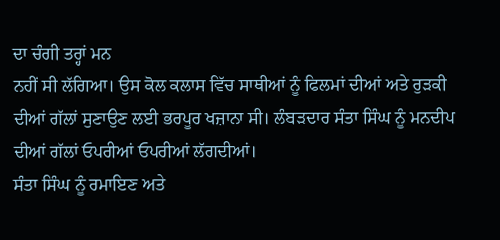ਦਾ ਚੰਗੀ ਤਰ੍ਹਾਂ ਮਨ
ਨਹੀਂ ਸੀ ਲੱਗਿਆ। ਉਸ ਕੋਲ ਕਲਾਸ ਵਿੱਚ ਸਾਥੀਆਂ ਨੂੰ ਫਿਲਮਾਂ ਦੀਆਂ ਅਤੇ ਰੁੜਕੀ
ਦੀਆਂ ਗੱਲਾਂ ਸੁਣਾਉਣ ਲਈ ਭਰਪੂਰ ਖਜ਼ਾਨਾ ਸੀ। ਲੰਬੜਦਾਰ ਸੰਤਾ ਸਿੰਘ ਨੂੰ ਮਨਦੀਪ
ਦੀਆਂ ਗੱਲਾਂ ਓਪਰੀਆਂ ਓਪਰੀਆਂ ਲੱਗਦੀਆਂ।
ਸੰਤਾ ਸਿੰਘ ਨੂੰ ਰਮਾਇਣ ਅਤੇ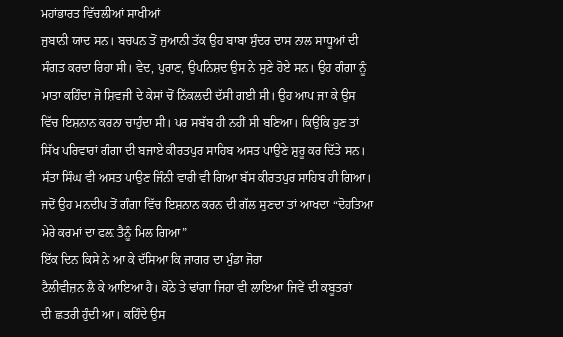ਮਹਾਂਭਾਰਤ ਵਿੱਚਲੀਆਂ ਸਾਖੀਆਂ
ਜੁਬਾਨੀ ਯਾਦ ਸਨ। ਬਚਪਨ ਤੋਂ ਜੁਆਨੀ ਤੱਕ ਉਹ ਬਾਬਾ ਸੁੰਦਰ ਦਾਸ ਨਾਲ ਸਾਧੂਆਂ ਦੀ
ਸੰਗਤ ਕਰਦਾ ਰਿਹਾ ਸੀ। ਵੇਦ, ਪੁਰਾਣ, ਉਪਨਿਸ਼ਦ ਉਸ ਨੇ ਸੁਣੇ ਹੋਏ ਸਨ। ਉਹ ਗੰਗਾ ਨੂੰ
ਮਾਤਾ ਕਹਿੰਦਾ ਜੋ ਸ਼ਿਵਜੀ ਦੇ ਕੇਸਾਂ ਚੋਂ ਨਿੱਕਲਦੀ ਦੱਸੀ ਗਈ ਸੀ। ਉਹ ਆਪ ਜਾ ਕੇ ਉਸ
ਵਿੱਚ ਇਸ਼ਨਾਨ ਕਰਨਾ ਚਾਹੁੰਦਾ ਸੀ। ਪਰ ਸਬੱਬ ਹੀ ਨਹੀਂ ਸੀ ਬਣਿਆ। ਕਿਉਂਕਿ ਹੁਣ ਤਾਂ
ਸਿੱਖ ਪਰਿਵਾਰਾਂ ਗੰਗਾ ਦੀ ਬਜਾਏ ਕੀਰਤਪੁਰ ਸਾਹਿਬ ਅਸਤ ਪਾਉਣੇ ਸ਼ੁਰੂ ਕਰ ਦਿੱਤੇ ਸਨ।
ਸੰਤਾ ਸਿੰਘ ਵੀ ਅਸਤ ਪਾਉਣ ਜਿੰਨੀ ਵਾਰੀ ਵੀ ਗਿਆ ਬੱਸ ਕੀਰਤਪੁਰ ਸਾਹਿਬ ਹੀ ਗਿਆ।
ਜਦੋਂ ਉਹ ਮਨਦੀਪ ਤੋਂ ਗੰਗਾ ਵਿੱਚ ਇਸ਼ਨਾਨ ਕਰਨ ਦੀ ਗੱਲ ਸੁਣਦਾ ਤਾਂ ਆਖਦਾ “ਦੋਹਤਿਆ
ਮੇਰੇ ਕਰਮਾਂ ਦਾ ਫਲ਼ ਤੈਨੂੰ ਮਿਲ ਗਿਆ”
ਇੱਕ ਦਿਨ ਕਿਸੇ ਨੇ ਆ ਕੇ ਦੱਸਿਆ ਕਿ ਜਾਗਰ ਦਾ ਮੁੰਡਾ ਜੋਰਾ
ਟੈਲੀਵੀਜ਼ਨ ਲੈ ਕੇ ਆਇਆ ਹੈ। ਕੋਠੇ ਤੇ ਢਾਂਗਾ ਜਿਹਾ ਵੀ ਲਾਇਆ ਜਿਵੇਂ ਦੀ ਕਬੂਤਰਾਂ
ਦੀ ਛਤਰੀ ਹੁੰਦੀ ਆ। ਕਹਿੰਦੇ ਉਸ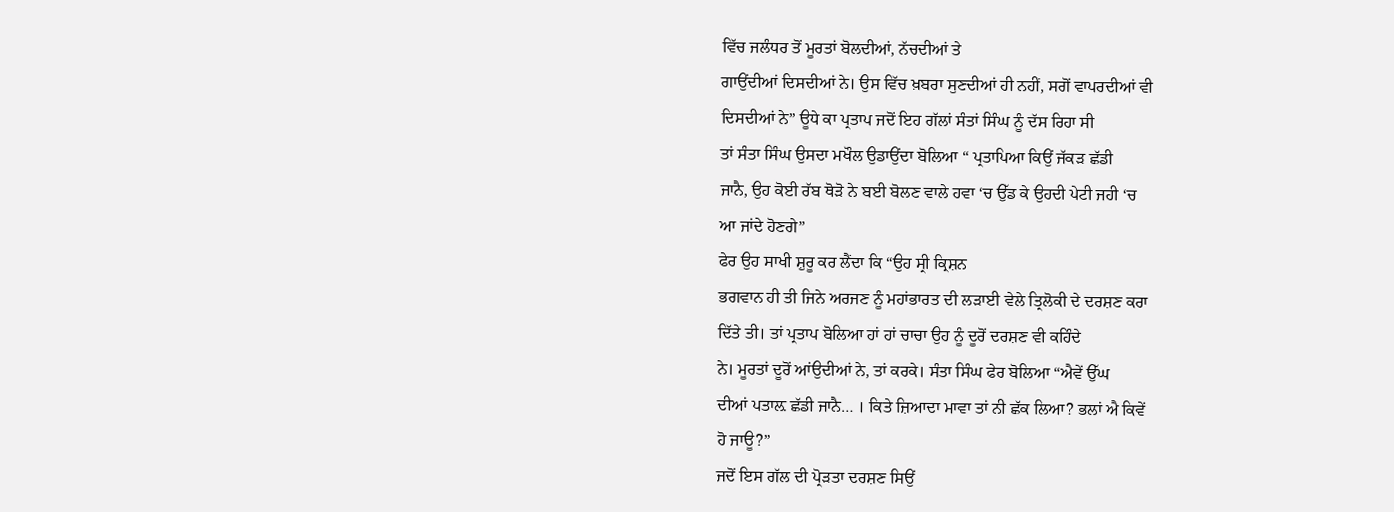ਵਿੱਚ ਜਲੰਧਰ ਤੋਂ ਮੂਰਤਾਂ ਬੋਲਦੀਆਂ, ਨੱਚਦੀਆਂ ਤੇ
ਗਾਉਂਦੀਆਂ ਦਿਸਦੀਆਂ ਨੇ। ਉਸ ਵਿੱਚ ਖ਼ਬਰਾ ਸੁਣਦੀਆਂ ਹੀ ਨਹੀਂ, ਸਗੋਂ ਵਾਪਰਦੀਆਂ ਵੀ
ਦਿਸਦੀਆਂ ਨੇ” ਊਧੇ ਕਾ ਪ੍ਰਤਾਪ ਜਦੋਂ ਇਹ ਗੱਲਾਂ ਸੰਤਾਂ ਸਿੰਘ ਨੂੰ ਦੱਸ ਰਿਹਾ ਸੀ
ਤਾਂ ਸੰਤਾ ਸਿੰਘ ਉਸਦਾ ਮਖੌਲ ਉਡਾਉਂਦਾ ਬੋਲਿਆ “ ਪ੍ਰਤਾਪਿਆ ਕਿਉਂ ਜੱਕੜ ਛੱਡੀ
ਜਾਨੈ, ਉਹ ਕੋਈ ਰੱਬ ਥੋੜੋ ਨੇ ਬਈ ਬੋਲਣ ਵਾਲੇ ਹਵਾ ‘ਚ ਉੱਡ ਕੇ ਉਹਦੀ ਪੇਟੀ ਜਹੀ ‘ਚ
ਆ ਜਾਂਦੇ ਹੋਣਗੇ”
ਫੇਰ ਉਹ ਸਾਖੀ ਸ਼ੁਰੂ ਕਰ ਲੈਂਦਾ ਕਿ “ਉਹ ਸ੍ਰੀ ਕ੍ਰਿਸ਼ਨ
ਭਗਵਾਨ ਹੀ ਤੀ ਜਿਨੇ ਅਰਜਣ ਨੂੰ ਮਹਾਂਭਾਰਤ ਦੀ ਲੜਾਈ ਵੇਲੇ ਤ੍ਰਿਲੋਕੀ ਦੇ ਦਰਸ਼ਣ ਕਰਾ
ਦਿੱਤੇ ਤੀ। ਤਾਂ ਪ੍ਰਤਾਪ ਬੋਲਿਆ ਹਾਂ ਹਾਂ ਚਾਚਾ ਉਹ ਨੂੰ ਦੂਰੋਂ ਦਰਸ਼ਣ ਵੀ ਕਹਿੰਦੇ
ਨੇ। ਮੂਰਤਾਂ ਦੂਰੋਂ ਆਂਉਦੀਆਂ ਨੇ, ਤਾਂ ਕਰਕੇ। ਸੰਤਾ ਸਿੰਘ ਫੇਰ ਬੋਲਿਆ “ਐਵੇਂ ਉੱਘ
ਦੀਆਂ ਪਤਾਲ਼ ਛੱਡੀ ਜਾਨੈ… । ਕਿਤੇ ਜ਼ਿਆਦਾ ਮਾਵਾ ਤਾਂ ਨੀ ਛੱਕ ਲਿਆ? ਭਲਾਂ ਐ ਕਿਵੇਂ
ਹੋ ਜਾਊ?”
ਜਦੋਂ ਇਸ ਗੱਲ ਦੀ ਪ੍ਰੋੜਤਾ ਦਰਸ਼ਣ ਸਿਉਂ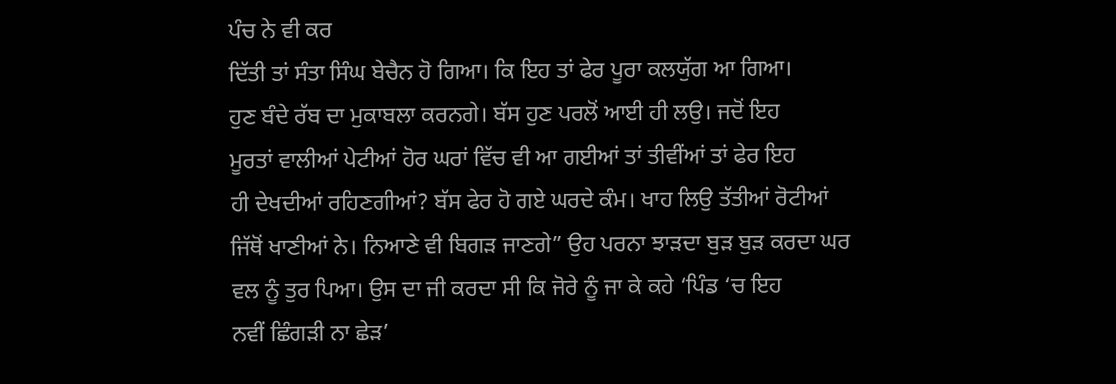ਪੰਚ ਨੇ ਵੀ ਕਰ
ਦਿੱਤੀ ਤਾਂ ਸੰਤਾ ਸਿੰਘ ਬੇਚੈਨ ਹੋ ਗਿਆ। ਕਿ ਇਹ ਤਾਂ ਫੇਰ ਪੂਰਾ ਕਲਯੁੱਗ ਆ ਗਿਆ।
ਹੁਣ ਬੰਦੇ ਰੱਬ ਦਾ ਮੁਕਾਬਲਾ ਕਰਨਗੇ। ਬੱਸ ਹੁਣ ਪਰਲੋਂ ਆਈ ਹੀ ਲਉ। ਜਦੋਂ ਇਹ
ਮੂਰਤਾਂ ਵਾਲੀਆਂ ਪੇਟੀਆਂ ਹੋਰ ਘਰਾਂ ਵਿੱਚ ਵੀ ਆ ਗਈਆਂ ਤਾਂ ਤੀਵੀਂਆਂ ਤਾਂ ਫੇਰ ਇਹ
ਹੀ ਦੇਖਦੀਆਂ ਰਹਿਣਗੀਆਂ? ਬੱਸ ਫੇਰ ਹੋ ਗਏ ਘਰਦੇ ਕੰਮ। ਖਾਹ ਲਿਉ ਤੱਤੀਆਂ ਰੋਟੀਆਂ
ਜਿੱਥੋਂ ਖਾਣੀਆਂ ਨੇ। ਨਿਆਣੇ ਵੀ ਬਿਗੜ ਜਾਣਗੇ” ਉਹ ਪਰਨਾ ਝਾੜਦਾ ਬੁੜ ਬੁੜ ਕਰਦਾ ਘਰ
ਵਲ ਨੂੰ ਤੁਰ ਪਿਆ। ਉਸ ਦਾ ਜੀ ਕਰਦਾ ਸੀ ਕਿ ਜੋਰੇ ਨੂੰ ਜਾ ਕੇ ਕਹੇ ‘ਪਿੰਡ ‘ਚ ਇਹ
ਨਵੀਂ ਛਿੰਗੜੀ ਨਾ ਛੇੜ’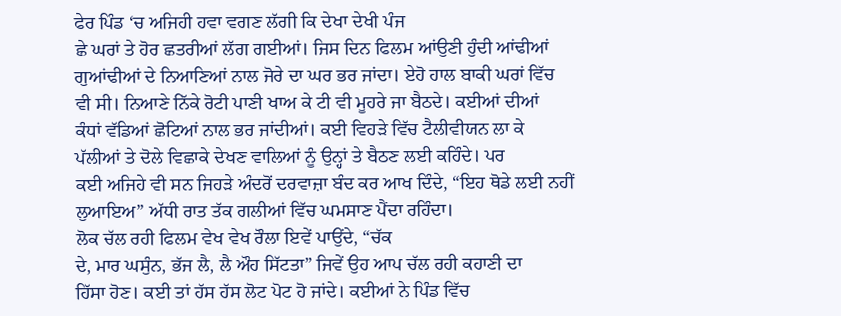ਫੇਰ ਪਿੰਡ ‘ਚ ਅਜਿਹੀ ਹਵਾ ਵਗਣ ਲੱਗੀ ਕਿ ਦੇਖਾ ਦੇਖੀ ਪੰਜ
ਛੇ ਘਰਾਂ ਤੇ ਹੋਰ ਛਤਰੀਆਂ ਲੱਗ ਗਈਆਂ। ਜਿਸ ਦਿਨ ਫਿਲਮ ਆਂਉਣੀ ਹੁੰਦੀ ਆਂਢੀਆਂ
ਗੁਆਂਢੀਆਂ ਦੇ ਨਿਆਣਿਆਂ ਨਾਲ ਜੋਰੇ ਦਾ ਘਰ ਭਰ ਜਾਂਦਾ। ਏਹੋ ਹਾਲ ਬਾਕੀ ਘਰਾਂ ਵਿੱਚ
ਵੀ ਸੀ। ਨਿਆਣੇ ਨਿੱਕੇ ਰੋਟੀ ਪਾਣੀ ਖਾਅ ਕੇ ਟੀ ਵੀ ਮੂਹਰੇ ਜਾ ਬੈਠਦੇ। ਕਈਆਂ ਦੀਆਂ
ਕੰਧਾਂ ਵੱਡਿਆਂ ਛੋਟਿਆਂ ਨਾਲ ਭਰ ਜਾਂਦੀਆਂ। ਕਈ ਵਿਹੜੇ ਵਿੱਚ ਟੈਲੀਵੀਯਨ ਲਾ ਕੇ
ਪੱਲੀਆਂ ਤੇ ਦੋਲੇ ਵਿਛਾਕੇ ਦੇਖਣ ਵਾਲਿਆਂ ਨੂੰ ਉਨ੍ਹਾਂ ਤੇ ਬੈਠਣ ਲਈ ਕਹਿੰਦੇ। ਪਰ
ਕਈ ਅਜਿਹੇ ਵੀ ਸਨ ਜਿਹੜੇ ਅੰਦਰੋਂ ਦਰਵਾਜ਼ਾ ਬੰਦ ਕਰ ਆਖ ਦਿੰਦੇ, “ਇਹ ਥੋਡੇ ਲਈ ਨਹੀਂ
ਲੁਆਇਅ” ਅੱਧੀ ਰਾਤ ਤੱਕ ਗਲੀਆਂ ਵਿੱਚ ਘਮਸਾਣ ਪੈਂਦਾ ਰਹਿੰਦਾ।
ਲੋਕ ਚੱਲ ਰਹੀ ਫਿਲਮ ਵੇਖ ਵੇਖ ਰੌਲਾ ਇਵੇਂ ਪਾਉਂਦੇ, “ਚੱਕ
ਦੇ, ਮਾਰ ਘਸੁੰਨ, ਭੱਜ ਲੈ, ਲੈ ਔਹ ਸਿੱਟਤਾ” ਜਿਵੇਂ ਉਹ ਆਪ ਚੱਲ ਰਹੀ ਕਹਾਣੀ ਦਾ
ਹਿੱਸਾ ਹੋਣ। ਕਈ ਤਾਂ ਹੱਸ ਹੱਸ ਲੋਟ ਪੋਟ ਹੋ ਜਾਂਦੇ। ਕਈਆਂ ਨੇ ਪਿੰਡ ਵਿੱਚ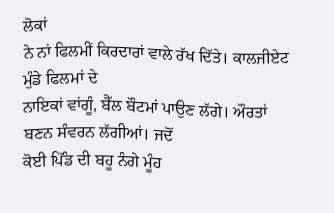ਲੋਕਾਂ
ਨੇ ਨਾਂ ਫਿਲਮੀਂ ਕਿਰਦਾਰਾਂ ਵਾਲੇ ਰੱਖ ਦਿੱਤੇ। ਕਾਲਜੀਏਟ ਮੁੰਡੇ ਫਿਲਮਾਂ ਦੇ
ਨਾਇਕਾਂ ਵਾਂਗੂੰ, ਬੈੱਲ ਬੌਟਮਾਂ ਪਾਉਣ ਲੱਗੇ। ਔਰਤਾਂ ਬਣਨ ਸੰਵਰਨ ਲੱਗੀਆਂ। ਜਦੋਂ
ਕੋਈ ਪਿੱੰਡ ਦੀ ਬਹੂ ਨੰਗੇ ਮੂੰਹ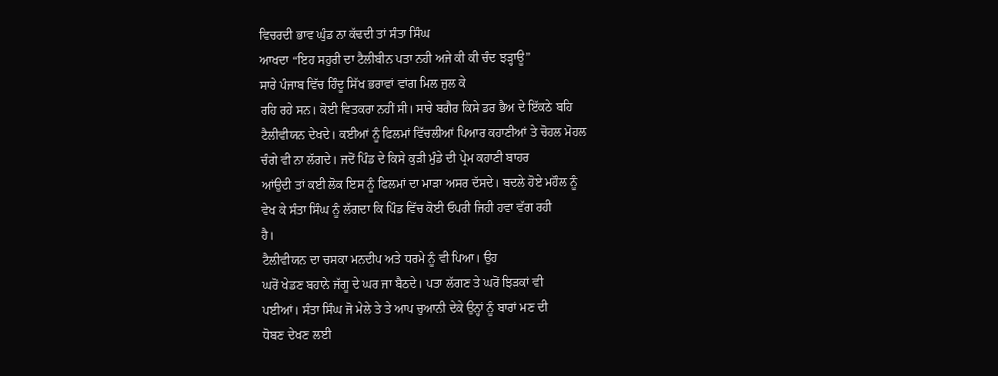ਵਿਚਰਦੀ ਭਾਵ ਘੁੰਡ ਨਾ ਕੱਢਦੀ ਤਾਂ ਸੰਤਾ ਸਿੰਘ
ਆਖਦਾ “ਇਹ ਸਹੁਰੀ ਦਾ ਟੈਲੀਬੀਨ ਪਤਾ ਨਹੀ ਅਜੇ ਕੀ ਕੀ ਚੰਦ ਝੜ੍ਹਾਊ”
ਸਾਰੇ ਪੰਜਾਬ ਵਿੱਚ ਹਿੰਦੂ ਸਿੱਖ ਭਰਾਵਾਂ ਵਾਂਗ ਮਿਲ ਜੁਲ ਕੇ
ਰਹਿ ਰਹੇ ਸਨ। ਕੋਈ ਵਿਤਕਰਾ ਨਹੀਂ ਸੀ। ਸਾਰੇ ਬਗੈਰ ਕਿਸੇ ਡਰ ਭੈਅ ਦੇ ਇੱਕਠੇ ਬਹਿ
ਟੈਲੀਵੀਯਨ ਦੇਖਦੇ। ਕਈਆਂ ਨੂੰ ਫਿਲਮਾਂ ਵਿੱਚਲੀਆਂ ਪਿਆਰ ਕਹਾਣੀਆਂ ਤੇ ਚੋਹਲ ਮੋਹਲ
ਚੰਗੇ ਵੀ ਨਾ ਲੱਗਦੇ। ਜਦੋਂ ਪਿੰਡ ਦੇ ਕਿਸੇ ਕੁੜੀ ਮੁੰਡੇ ਦੀ ਪ੍ਰੇਮ ਕਹਾਣੀ ਬਾਹਰ
ਆਂਉਦੀ ਤਾਂ ਕਈ ਲੋਕ ਇਸ ਨੂੰ ਫਿਲਮਾਂ ਦਾ ਮਾੜਾ ਅਸਰ ਦੱਸਦੇ। ਬਦਲੇ ਹੋਏ ਮਹੌਲ ਨੂੰ
ਵੇਖ ਕੇ ਸੰਤਾ ਸਿੰਘ ਨੂੰ ਲੱਗਦਾ ਕਿ ਪਿੰਡ ਵਿੱਚ ਕੋਈ ਓਪਰੀ ਜਿਹੀ ਹਵਾ ਵੱਗ ਰਹੀ
ਹੈ।
ਟੈਲੀਵੀਯਨ ਦਾ ਚਸਕਾ ਮਨਦੀਪ ਅਤੇ ਧਰਮੇ ਨੂੰ ਵੀ ਪਿਆ। ਉਹ
ਘਰੋਂ ਖੇਡਣ ਬਹਾਨੇ ਜੱਗੂ ਦੇ ਘਰ ਜਾ ਬੈਠਦੇ। ਪਤਾ ਲੱਗਣ ਤੇ ਘਰੋਂ ਝਿੜਕਾਂ ਵੀ
ਪਈਆਂ। ਸੰਤਾ ਸਿੰਘ ਜੋ ਮੇਲੇ ਤੇ ਤੇ ਆਪ ਚੁਆਨੀ ਦੇਕੇ ਉਨ੍ਹਾਂ ਨੂੰ ਬਾਰਾਂ ਮਣ ਦੀ
ਧੋਬਣ ਦੇਖਣ ਲਈ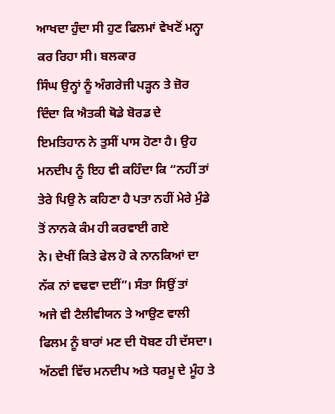ਆਖਦਾ ਹੁੰਦਾ ਸੀ ਹੁਣ ਫਿਲਮਾਂ ਵੇਖਣੋਂ ਮਨ੍ਹਾ ਕਰ ਰਿਹਾ ਸੀ। ਬਲਕਾਰ
ਸਿੰਘ ਉਨ੍ਹਾਂ ਨੂੰ ਅੰਗਰੇਜੀ ਪੜ੍ਹਨ ਤੇ ਜ਼ੋਰ ਦਿੰਦਾ ਕਿ ਐਤਕੀ ਥੋਡੇ ਬੋਰਡ ਦੇ
ਇਮਤਿਹਾਨ ਨੇ ਤੁਸੀਂ ਪਾਸ ਹੋਣਾ ਹੈ। ਉਹ ਮਨਦੀਪ ਨੂੰ ਇਹ ਵੀ ਕਹਿੰਦਾ ਕਿ “ਨਹੀਂ ਤਾਂ
ਤੇਰੇ ਪਿਉ ਨੇ ਕਹਿਣਾ ਹੈ ਪਤਾ ਨਹੀਂ ਮੇਰੇ ਮੁੰਡੇ ਤੋਂ ਨਾਨਕੇ ਕੰਮ ਹੀ ਕਰਵਾਈ ਗਏ
ਨੇ। ਦੇਖੀਂ ਕਿਤੇ ਫੇਲ ਹੋ ਕੇ ਨਾਨਕਿਆਂ ਦਾ ਨੱਕ ਨਾਂ ਵਢਵਾ ਦਈਂ”। ਸੰਤਾ ਸਿਉਂ ਤਾਂ
ਅਜੇ ਵੀ ਟੈਲੀਵੀਯਨ ਤੇ ਆਉਣ ਵਾਲੀ ਫਿਲਮ ਨੂੰ ਬਾਰਾਂ ਮਣ ਦੀ ਧੋਬਣ ਹੀ ਦੱਸਦਾ।
ਅੱਠਵੀ ਵਿੱਚ ਮਨਦੀਪ ਅਤੇ ਧਰਮੂ ਦੇ ਮੂੰਹ ਤੇ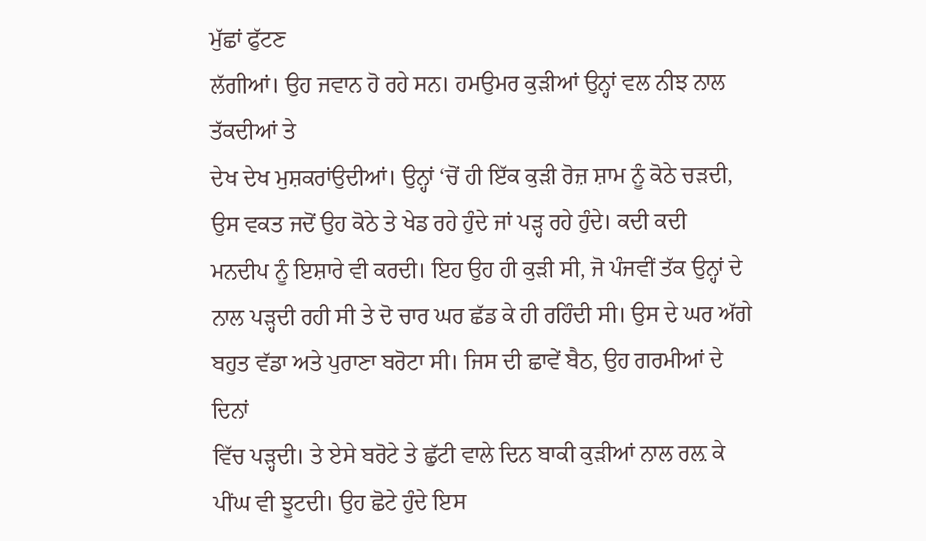ਮੁੱਛਾਂ ਫੁੱਟਣ
ਲੱਗੀਆਂ। ਉਹ ਜਵਾਨ ਹੋ ਰਹੇ ਸਨ। ਹਮਉਮਰ ਕੁੜੀਆਂ ਉਨ੍ਹਾਂ ਵਲ ਨੀਝ ਨਾਲ ਤੱਕਦੀਆਂ ਤੇ
ਦੇਖ ਦੇਖ ਮੁਸ਼ਕਰਾਂਉਦੀਆਂ। ਉਨ੍ਹਾਂ ‘ਚੋਂ ਹੀ ਇੱਕ ਕੁੜੀ ਰੋਜ਼ ਸ਼ਾਮ ਨੂੰ ਕੋਠੇ ਚੜਦੀ,
ਉਸ ਵਕਤ ਜਦੋਂ ਉਹ ਕੋਠੇ ਤੇ ਖੇਡ ਰਹੇ ਹੁੰਦੇ ਜਾਂ ਪੜ੍ਹ ਰਹੇ ਹੁੰਦੇ। ਕਦੀ ਕਦੀ
ਮਨਦੀਪ ਨੂੰ ਇਸ਼ਾਰੇ ਵੀ ਕਰਦੀ। ਇਹ ਉਹ ਹੀ ਕੁੜੀ ਸੀ, ਜੋ ਪੰਜਵੀਂ ਤੱਕ ਉਨ੍ਹਾਂ ਦੇ
ਨਾਲ ਪੜ੍ਹਦੀ ਰਹੀ ਸੀ ਤੇ ਦੋ ਚਾਰ ਘਰ ਛੱਡ ਕੇ ਹੀ ਰਹਿੰਦੀ ਸੀ। ਉਸ ਦੇ ਘਰ ਅੱਗੇ
ਬਹੁਤ ਵੱਡਾ ਅਤੇ ਪੁਰਾਣਾ ਬਰੋਟਾ ਸੀ। ਜਿਸ ਦੀ ਛਾਵੇਂ ਬੈਠ, ਉਹ ਗਰਮੀਆਂ ਦੇ ਦਿਨਾਂ
ਵਿੱਚ ਪੜ੍ਹਦੀ। ਤੇ ਏਸੇ ਬਰੋਟੇ ਤੇ ਛੁੱਟੀ ਵਾਲੇ ਦਿਨ ਬਾਕੀ ਕੁੜੀਆਂ ਨਾਲ ਰਲ਼ ਕੇ
ਪੀਂਘ ਵੀ ਝੂਟਦੀ। ਉਹ ਛੋਟੇ ਹੁੰਦੇ ਇਸ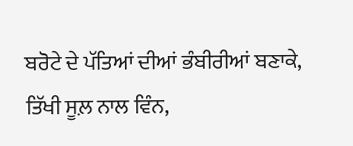ਬਰੋਟੇ ਦੇ ਪੱਤਿਆਂ ਦੀਆਂ ਭੰਬੀਰੀਆਂ ਬਣਾਕੇ,
ਤਿੱਖੀ ਸੂਲ਼ ਨਾਲ ਵਿੰਨ,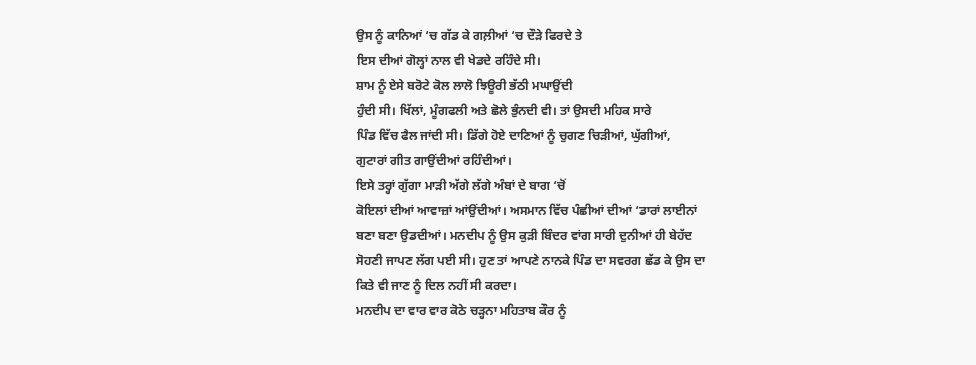ਉਸ ਨੂੰ ਕਾਨਿਆਂ ‘ਚ ਗੱਡ ਕੇ ਗਲ਼ੀਆਂ ‘ਚ ਦੌੜੇ ਫਿਰਦੇ ਤੇ
ਇਸ ਦੀਆਂ ਗੋਲ੍ਹਾਂ ਨਾਲ ਵੀ ਖੇਡਦੇ ਰਹਿੰਦੇ ਸੀ।
ਸ਼ਾਮ ਨੂੰ ਏਸੇ ਬਰੋਟੇ ਕੋਲ ਲਾਲੋ ਝਿਊਰੀ ਭੱਠੀ ਮਘਾਉਂਦੀ
ਹੁੰਦੀ ਸੀ। ਖਿੱਲਾਂ, ਮੂੰਗਫਲੀ ਅਤੇ ਛੋਲੇ ਭੁੰਨਦੀ ਵੀ। ਤਾਂ ਉਸਦੀ ਮਹਿਕ ਸਾਰੇ
ਪਿੰਡ ਵਿੱਚ ਫੈਲ ਜਾਂਦੀ ਸੀ। ਡਿੱਗੇ ਹੋਏ ਦਾਣਿਆਂ ਨੂੰ ਚੁਗਣ ਚਿੜੀਆਂ, ਘੁੱਗੀਆਂ,
ਗੁਟਾਰਾਂ ਗੀਤ ਗਾਉਂਦੀਆਂ ਰਹਿੰਦੀਆਂ।
ਇਸੇ ਤਰ੍ਹਾਂ ਗੁੱਗਾ ਮਾੜੀ ਅੱਗੇ ਲੱਗੇ ਅੰਬਾਂ ਦੇ ਬਾਗ ‘ਚੋਂ
ਕੋਇਲਾਂ ਦੀਆਂ ਆਵਾਜ਼ਾਂ ਆਂਉਂਦੀਆਂ। ਅਸਮਾਨ ਵਿੱਚ ਪੰਛੀਆਂ ਦੀਆਂ ‘ਡਾਰਾਂ ਲਾਈਨਾਂ
ਬਣਾ ਬਣਾ ਉਡਦੀਆਂ। ਮਨਦੀਪ ਨੂੰ ਉਸ ਕੁੜੀ ਬਿੰਦਰ ਵਾਂਗ ਸਾਰੀ ਦੁਨੀਆਂ ਹੀ ਬੇਹੱਦ
ਸੋਹਣੀ ਜਾਪਣ ਲੱਗ ਪਈ ਸੀ। ਹੁਣ ਤਾਂ ਆਪਣੇ ਨਾਨਕੇ ਪਿੰਡ ਦਾ ਸਵਰਗ ਛੱਡ ਕੇ ਉਸ ਦਾ
ਕਿਤੇ ਵੀ ਜਾਣ ਨੂੰ ਦਿਲ ਨਹੀਂ ਸੀ ਕਰਦਾ।
ਮਨਦੀਪ ਦਾ ਵਾਰ ਵਾਰ ਕੋਠੇ ਚੜ੍ਹਨਾ ਮਹਿਤਾਬ ਕੌਰ ਨੂੰ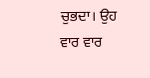ਚੁਭਦਾ। ਉਹ ਵਾਰ ਵਾਰ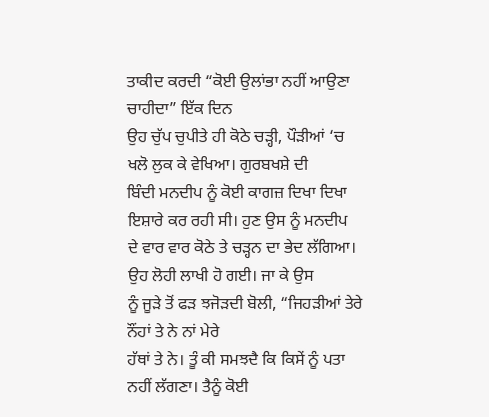ਤਾਕੀਦ ਕਰਦੀ “ਕੋਈ ਉਲਾਂਭਾ ਨਹੀਂ ਆਉਣਾ ਚਾਹੀਦਾ” ਇੱਕ ਦਿਨ
ਉਹ ਚੁੱਪ ਚੁਪੀਤੇ ਹੀ ਕੋਠੇ ਚੜ੍ਹੀ, ਪੌੜੀਆਂ ‘ਚ ਖਲੋ ਲੁਕ ਕੇ ਵੇਖਿਆ। ਗੁਰਬਖਸ਼ੇ ਦੀ
ਬਿੰਦੀ ਮਨਦੀਪ ਨੂੰ ਕੋਈ ਕਾਗਜ਼ ਦਿਖਾ ਦਿਖਾ ਇਸ਼ਾਰੇ ਕਰ ਰਹੀ ਸੀ। ਹੁਣ ਉਸ ਨੂੰ ਮਨਦੀਪ
ਦੇ ਵਾਰ ਵਾਰ ਕੋਠੇ ਤੇ ਚੜ੍ਹਨ ਦਾ ਭੇਦ ਲੱਗਿਆ। ਉਹ ਲੋਹੀ ਲਾਖੀ ਹੋ ਗਈ। ਜਾ ਕੇ ਉਸ
ਨੂੰ ਜੂੜੇ ਤੋਂ ਫੜ ਝਜੋੜਦੀ ਬੋਲੀ, “ਜਿਹੜੀਆਂ ਤੇਰੇ ਨੌਂਹਾਂ ਤੇ ਨੇ ਨਾਂ ਮੇਰੇ
ਹੱਥਾਂ ਤੇ ਨੇ। ਤੂੰ ਕੀ ਸਮਝਦੈ ਕਿ ਕਿਸੇਂ ਨੂੰ ਪਤਾ ਨਹੀਂ ਲੱਗਣਾ। ਤੈਨੂੰ ਕੋਈ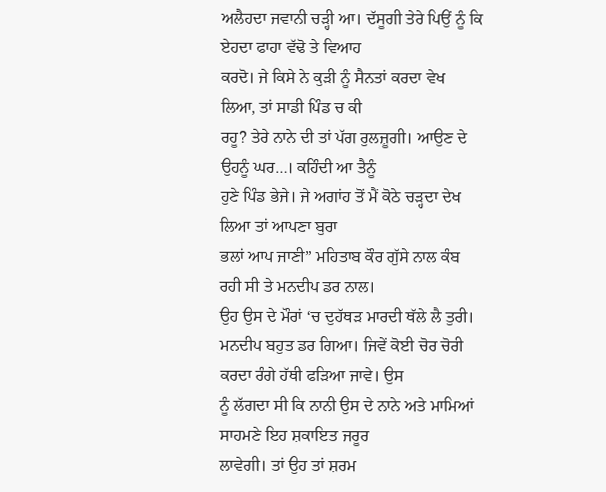ਅਲੈਹਦਾ ਜਵਾਨੀ ਚੜ੍ਹੀ ਆ। ਦੱਸੂਗੀ ਤੇਰੇ ਪਿਉਂ ਨੂੰ ਕਿ ਏਹਦਾ ਫਾਹਾ ਵੱਢੋ ਤੇ ਵਿਆਹ
ਕਰਦੋ। ਜੇ ਕਿਸੇ ਨੇ ਕੁੜੀ ਨੂੰ ਸੈਨਤਾਂ ਕਰਦਾ ਵੇਖ ਲਿਆ, ਤਾਂ ਸਾਡੀ ਪਿੰਡ ਚ ਕੀ
ਰਹੂ? ਤੇਰੇ ਨਾਨੇ ਦੀ ਤਾਂ ਪੱਗ ਰੁਲਜ਼ੂਗੀ। ਆਉਣ ਦੇ ਉਹਨੂੰ ਘਰ…। ਕਹਿੰਦੀ ਆ ਤੈਨੂੰ
ਹੁਣੇ ਪਿੰਡ ਭੇਜੇ। ਜੇ ਅਗਾਂਹ ਤੋਂ ਮੈਂ ਕੋਠੇ ਚੜ੍ਹਦਾ ਦੇਖ ਲਿਆ ਤਾਂ ਆਪਣਾ ਬੁਰਾ
ਭਲਾਂ ਆਪ ਜਾਣੀ” ਮਹਿਤਾਬ ਕੌਰ ਗੁੱਸੇ ਨਾਲ ਕੰਬ ਰਹੀ ਸੀ ਤੇ ਮਨਦੀਪ ਡਰ ਨਾਲ।
ਉਹ ਉਸ ਦੇ ਮੌਰਾਂ ‘ਚ ਦੁਹੱਥੜ ਮਾਰਦੀ ਥੱਲੇ ਲੈ ਤੁਰੀ।
ਮਨਦੀਪ ਬਹੁਤ ਡਰ ਗਿਆ। ਜਿਵੇਂ ਕੋਈ ਚੋਰ ਚੋਰੀ ਕਰਦਾ ਰੰਗੇ ਹੱਥੀ ਫੜਿਆ ਜਾਵੇ। ਉਸ
ਨੂੰ ਲੱਗਦਾ ਸੀ ਕਿ ਨਾਨੀ ਉਸ ਦੇ ਨਾਨੇ ਅਤੇ ਮਾਮਿਆਂ ਸਾਹਮਣੇ ਇਹ ਸ਼ਕਾਇਤ ਜਰੂਰ
ਲਾਵੇਗੀ। ਤਾਂ ਉਹ ਤਾਂ ਸ਼ਰਮ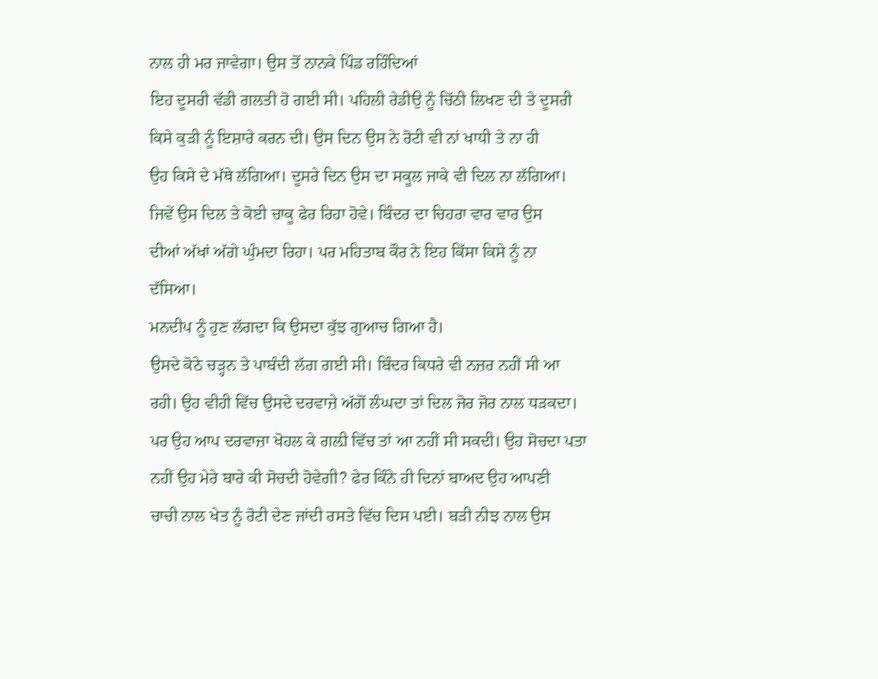ਨਾਲ ਹੀ ਮਰ ਜਾਵੇਗਾ। ਉਸ ਤੋਂ ਨਾਨਕੇ ਪਿੰਡ ਰਹਿੰਦਿਆਂ
ਇਹ ਦੂਸਰੀ ਵੱਡੀ ਗਲਤੀ ਹੋ ਗਈ ਸੀ। ਪਹਿਲੀ ਰੇਡੀਉ ਨੂੰ ਚਿੱਠੀ ਲਿਖਣ ਦੀ ਤੇ ਦੂਸਰੀ
ਕਿਸੇ ਕੁੜੀ ਨੂੰ ਇਸ਼ਾਰੇ ਕਰਨ ਦੀ। ਉਸ ਦਿਨ ਉਸ ਨੇ ਰੋਟੀ ਵੀ ਨਾਂ ਖਾਧੀ ਤੇ ਨਾ ਹੀ
ਉਹ ਕਿਸੇ ਦੇ ਮੱਥੇ ਲੱਗਿਆ। ਦੂਸਰੇ ਦਿਨ ਉਸ ਦਾ ਸਕੂਲ ਜਾਕੇ ਵੀ ਦਿਲ ਨਾ ਲੱਗਿਆ।
ਜਿਵੇਂ ਉਸ ਦਿਲ ਤੇ ਕੋਈ ਚਾਕੂ ਫੇਰ ਰਿਹਾ ਹੋਵੇ। ਬਿੰਦਰ ਦਾ ਚਿਹਰਾ ਵਾਰ ਵਾਰ ਉਸ
ਦੀਆਂ ਅੱਖਾਂ ਅੱਗੇ ਘੁੰਮਦਾ ਰਿਹਾ। ਪਰ ਮਹਿਤਾਬ ਕੌਰ ਨੇ ਇਹ ਕਿੱਸਾ ਕਿਸੇ ਨੂੰ ਨਾ
ਦੱਸਿਆ।
ਮਨਦੀਪ ਨੂੰ ਹੁਣ ਲੱਗਦਾ ਕਿ ਉਸਦਾ ਕੁੱਝ ਗੁਆਚ ਗਿਆ ਹੈ।
ਉਸਦੇ ਕੋਠੇ ਚੜ੍ਹਨ ਤੇ ਪਾਬੰਦੀ ਲੱਗ ਗਈ ਸੀ। ਬਿੰਦਰ ਕਿਧਰੇ ਵੀ ਨਜ਼ਰ ਨਹੀਂ ਸੀ ਆ
ਰਹੀ। ਉਹ ਵੀਹੀ ਵਿੱਚ ਉਸਦੇ ਦਰਵਾਜ਼ੇ ਅੱਗੋਂ ਲੰਘਦਾ ਤਾਂ ਦਿਲ ਜੋਰ ਜੋਰ ਨਾਲ ਧੜਕਦਾ।
ਪਰ ਉਹ ਆਪ ਦਰਵਾਜ਼ਾ ਖੋਹਲ ਕੇ ਗਲ਼ੀ ਵਿੱਚ ਤਾਂ ਆ ਨਹੀਂ ਸੀ ਸਕਦੀ। ਉਹ ਸੋਚਦਾ ਪਤਾ
ਨਹੀਂ ਉਹ ਮੇਰੇ ਬਾਰੇ ਕੀ ਸੋਚਦੀ ਹੋਵੇਗੀ? ਫੇਰ ਕਿੰਨੇ ਹੀ ਦਿਨਾਂ ਬਾਅਦ ਉਹ ਆਪਣੀ
ਚਾਚੀ ਨਾਲ ਖੇਤ ਨੂੰ ਰੋਟੀ ਦੇਣ ਜਾਂਦੀ ਰਸਤੇ ਵਿੱਚ ਦਿਸ ਪਈ। ਬੜੀ ਨੀਝ ਨਾਲ ਉਸ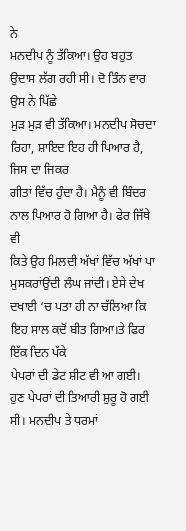ਨੇ
ਮਨਦੀਪ ਨੂੰ ਤੱਕਿਆ। ਉਹ ਬਹੁਤ ਉਦਾਸ ਲੱਗ ਰਹੀ ਸੀ। ਦੋ ਤਿੰਨ ਵਾਰ ਉਸ ਨੇ ਪਿੱਛੇ
ਮੁੜ ਮੁੜ ਵੀ ਤੱਕਿਆ। ਮਨਦੀਪ ਸੋਚਦਾ ਰਿਹਾ, ਸ਼ਾਇਦ ਇਹ ਹੀ ਪਿਆਰ ਹੈ, ਜਿਸ ਦਾ ਜਿਕਰ
ਗੀਤਾਂ ਵਿੱਚ ਹੁੰਦਾ ਹੈ। ਮੈਨੂੰ ਵੀ ਬਿੰਦਰ ਨਾਲ ਪਿਆਰ ਹੋ ਗਿਆ ਹੈ। ਫੇਰ ਜਿੱਥੇ ਵੀ
ਕਿਤੇ ਉਹ ਮਿਲਦੀ ਅੱਖਾਂ ਵਿੱਚ ਅੱਖਾਂ ਪਾ ਮੁਸਕਰਾਂਉਂਦੀ ਲੰਘ ਜਾਂਦੀ। ਏਸੇ ਦੇਖ
ਦਖਾਈ ‘ਚ ਪਤਾ ਹੀ ਨਾ ਚੱਲਿਆ ਕਿ ਇਹ ਸਾਲ ਕਦੋਂ ਬੀਤ ਗਿਆ।ਤੇ ਫਿਰ ਇੱਕ ਦਿਨ ਪੱਕੇ
ਪੇਪਰਾਂ ਦੀ ਡੇਟ ਸ਼ੀਟ ਵੀ ਆ ਗਈ।
ਹੁਣ ਪੇਪਰਾਂ ਦੀ ਤਿਆਰੀ ਸ਼ੁਰੂ ਹੋ ਗਈ ਸੀ। ਮਨਦੀਪ ਤੇ ਧਰਮਾਂ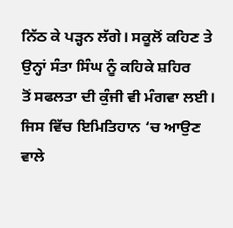ਨਿੱਠ ਕੇ ਪੜ੍ਹਨ ਲੱਗੇ। ਸਕੂਲੋਂ ਕਹਿਣ ਤੇ ਉਨ੍ਹਾਂ ਸੰਤਾ ਸਿੰਘ ਨੂੰ ਕਹਿਕੇ ਸ਼ਹਿਰ
ਤੋਂ ਸਫਲਤਾ ਦੀ ਕੁੰਜੀ ਵੀ ਮੰਗਵਾ ਲਈ। ਜਿਸ ਵਿੱਚ ਇਮਿਤਿਹਾਨ ‘ਚ ਆਉਣ ਵਾਲੇ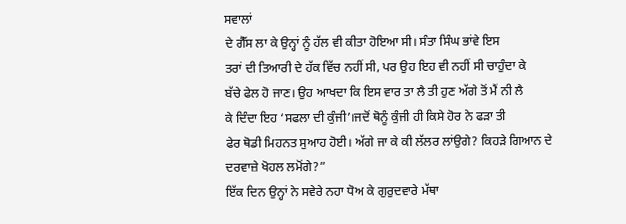ਸਵਾਲਾਂ
ਦੇ ਗੈੱਸ ਲਾ ਕੇ ਉਨ੍ਹਾਂ ਨੂੰ ਹੱਲ ਵੀ ਕੀਤਾ ਹੋਇਆ ਸੀ। ਸੰਤਾ ਸਿੰਘ ਭਾਂਵੇ ਇਸ
ਤਰਾਂ ਦੀ ਤਿਆਰੀ ਦੇ ਹੱਕ ਵਿੱਚ ਨਹੀਂ ਸੀ, ਪਰ ਉਹ ਇਹ ਵੀ ਨਹੀਂ ਸੀ ਚਾਹੁੰਦਾ ਕੇ
ਬੱਚੇ ਫੇਲ ਹੋ ਜਾਣ। ਉਹ ਆਖਦਾ ਕਿ ਇਸ ਵਾਰ ਤਾ ਲੈ ਤੀ ਹੁਣ ਅੱਗੇ ਤੋਂ ਮੈਂ ਨੀ ਲੈ
ਕੇ ਦਿੰਦਾ ਇਹ ‘ਸਫਲਾ ਦੀ ਕੁੰਜੀ’।ਜਦੋਂ ਥੋਨੂੰ ਕੁੰਜੀ ਹੀ ਕਿਸੇ ਹੋਰ ਨੇ ਫੜਾ ਤੀ
ਫੇਰ ਥੋਡੀ ਮਿਹਨਤ ਸੁਆਹ ਹੋਈ। ਅੱਗੇ ਜਾ ਕੇ ਕੀ ਲੱਲਰ ਲਾਂਉਗੇ? ਕਿਹੜੇ ਗਿਆਨ ਦੇ
ਦਰਵਾਜ਼ੇ ਖੋਹਲ ਲਮੋਂਗੇ?”
ਇੱਕ ਦਿਨ ਉਨ੍ਹਾਂ ਨੇ ਸਵੇਰੇ ਨਹਾ ਧੋਅ ਕੇ ਗੁਰੁਦਵਾਰੇ ਮੱਥਾ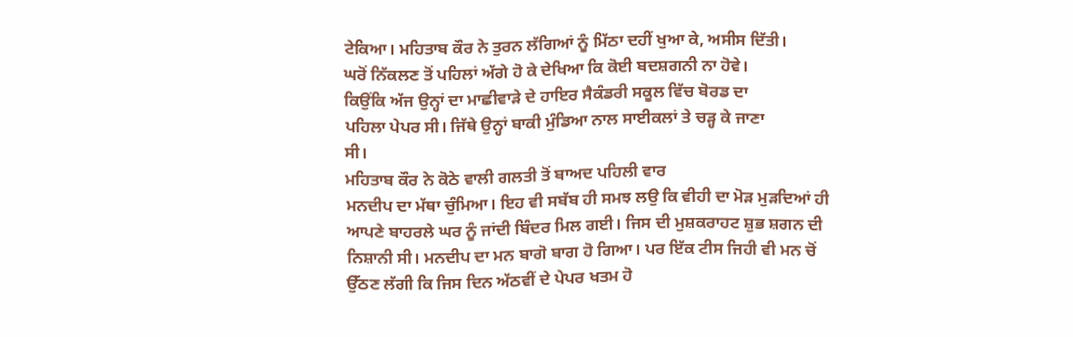ਟੇਕਿਆ। ਮਹਿਤਾਬ ਕੌਰ ਨੇ ਤੁਰਨ ਲੱਗਿਆਂ ਨੂੰ ਮਿੱਠਾ ਦਹੀਂ ਖੁਆ ਕੇ, ਅਸੀਸ ਦਿੱਤੀ।
ਘਰੋਂ ਨਿੱਕਲਣ ਤੋਂ ਪਹਿਲਾਂ ਅੱਗੇ ਹੋ ਕੇ ਦੇਖਿਆ ਕਿ ਕੋਈ ਬਦਸ਼ਗਨੀ ਨਾ ਹੋਵੇ।
ਕਿਉਂਕਿ ਅੱਜ ਉਨ੍ਹਾਂ ਦਾ ਮਾਛੀਵਾੜੇ ਦੇ ਹਾਇਰ ਸੈਕੰਡਰੀ ਸਕੂਲ ਵਿੱਚ ਬੋਰਡ ਦਾ
ਪਹਿਲਾ ਪੇਪਰ ਸੀ। ਜਿੱਥੇ ਉਨ੍ਹਾਂ ਬਾਕੀ ਮੁੰਡਿਆ ਨਾਲ ਸਾਈਕਲਾਂ ਤੇ ਚੜ੍ਹ ਕੇ ਜਾਣਾ
ਸੀ।
ਮਹਿਤਾਬ ਕੌਰ ਨੇ ਕੋਠੇ ਵਾਲੀ ਗਲਤੀ ਤੋਂ ਬਾਅਦ ਪਹਿਲੀ ਵਾਰ
ਮਨਦੀਪ ਦਾ ਮੱਥਾ ਚੁੰਮਿਆ। ਇਹ ਵੀ ਸਬੱਬ ਹੀ ਸਮਝ ਲਉ ਕਿ ਵੀਹੀ ਦਾ ਮੋੜ ਮੁੜਦਿਆਂ ਹੀ
ਆਪਣੇ ਬਾਹਰਲੇ ਘਰ ਨੂੰ ਜਾਂਦੀ ਬਿੰਦਰ ਮਿਲ ਗਈ। ਜਿਸ ਦੀ ਮੁਸ਼ਕਰਾਹਟ ਸ਼ੁਭ ਸ਼ਗਨ ਦੀ
ਨਿਸ਼ਾਨੀ ਸੀ। ਮਨਦੀਪ ਦਾ ਮਨ ਬਾਗੋ ਬਾਗ ਹੋ ਗਿਆ। ਪਰ ਇੱਕ ਟੀਸ ਜਿਹੀ ਵੀ ਮਨ ਚੋਂ
ਉੱਠਣ ਲੱਗੀ ਕਿ ਜਿਸ ਦਿਨ ਅੱਠਵੀਂ ਦੇ ਪੇਪਰ ਖਤਮ ਹੋ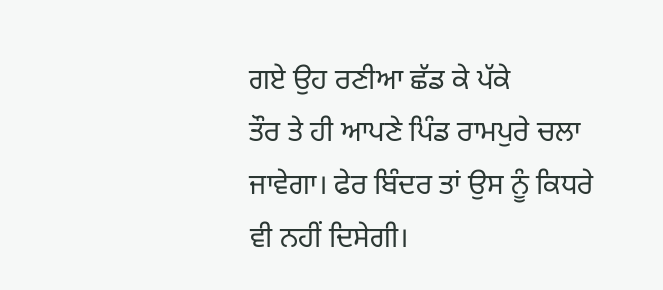ਗਏ ਉਹ ਰਣੀਆ ਛੱਡ ਕੇ ਪੱਕੇ
ਤੌਰ ਤੇ ਹੀ ਆਪਣੇ ਪਿੰਡ ਰਾਮਪੁਰੇ ਚਲਾ ਜਾਵੇਗਾ। ਫੇਰ ਬਿੰਦਰ ਤਾਂ ਉਸ ਨੂੰ ਕਿਧਰੇ
ਵੀ ਨਹੀਂ ਦਿਸੇਗੀ।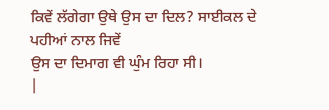ਕਿਵੇਂ ਲੱਗੇਗਾ ਉਥੇ ਉਸ ਦਾ ਦਿਲ? ਸਾਈਕਲ ਦੇ ਪਹੀਆਂ ਨਾਲ ਜਿਵੇਂ
ਉਸ ਦਾ ਦਿਮਾਗ ਵੀ ਘੁੰਮ ਰਿਹਾ ਸੀ।
|